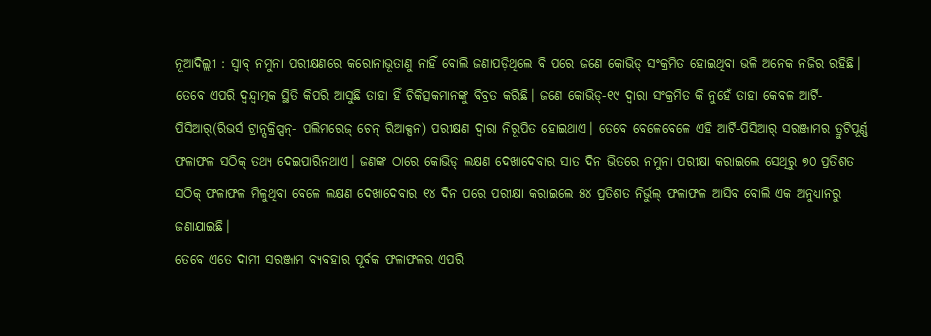ନୂଆଦିଲ୍ଲୀ : ସ୍ବାବ୍ ନମୁନା ପରୀକ୍ଷଣରେ କରୋନାଭୂତାଣୁ ନାହିଁ ବୋଲି ଜଣାପଡ଼ିଥିଲେ ବି ପରେ ଜଣେ କୋଭିଡ୍ ସଂକ୍ରମିତ ହୋଇଥିବା ଭଳି ଅନେକ ନଜିର ରହିଛି। ତେବେ ଏପରି ଦ୍ବନ୍ଦ୍ବାତ୍ମକ ସ୍ଥିତି କିପରି ଆସୁଛି ତାହା ହିଁ ଚିକିତ୍ସକମାନଙ୍କୁ ବିବ୍ରତ କରିଛି। ଜଣେ କୋଭିଡ୍-୧୯ ଦ୍ବାରା ସଂକ୍ରମିତ କି ନୁହେଁ ତାହା କେବଳ ଆର୍ଟି-ପିସିଆର୍(ରିଭର୍ସ ଟ୍ରାନ୍ସକ୍ରିପ୍ସନ୍- ପଲିମରେଜ୍ ଚେନ୍ ରିଆକ୍ସନ) ପରୀକ୍ଷଣ ଦ୍ବାରା ନିରୂପିତ ହୋଇଥାଏ। ତେବେ ବେଳେବେଳେ ଏହି ଆର୍ଟି-ପିସିଆର୍ ସରଞ୍ଜାମର ତ୍ରୁଟିପୂର୍ଣ୍ଣ ଫଳାଫଳ ସଠିକ୍ ତଥ୍ୟ ଦେଇପାରିନଥାଏ। ଜଣଙ୍କ ଠାରେ କୋଭିଡ୍ ଲକ୍ଷଣ ଦେଖାଦେବାର ସାତ ଦିନ ଭିତରେ ନମୁନା ପରୀକ୍ଷା କରାଇଲେ ସେଥିରୁ ୭୦ ପ୍ରତିଶତ ସଠିକ୍ ଫଳାଫଳ ମିଳୁଥିବା ବେଳେ ଲକ୍ଷଣ ଦେଖାଦେବାର ୧୪ ଦିନ ପରେ ପରୀକ୍ଷା କରାଇଲେ ୫୪ ପ୍ରତିଶତ ନିର୍ଭୁଲ୍ ଫଳାଫଳ ଆସିବ ବୋଲି ଏକ ଅନୁଧ୍ୟାନରୁ ଜଣାଯାଇଛି।
ତେବେ ଏତେ ଦାମୀ ସରଞ୍ଜାମ ବ୍ୟବହାର ପୂର୍ବକ ଫଳାଫଳର ଏପରି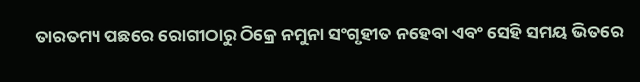ତାରତମ୍ୟ ପଛରେ ରୋଗୀଠାରୁ ଠିକ୍ରେ ନମୁନା ସଂଗୃହୀତ ନହେବା ଏବଂ ସେହି ସମୟ ଭିତରେ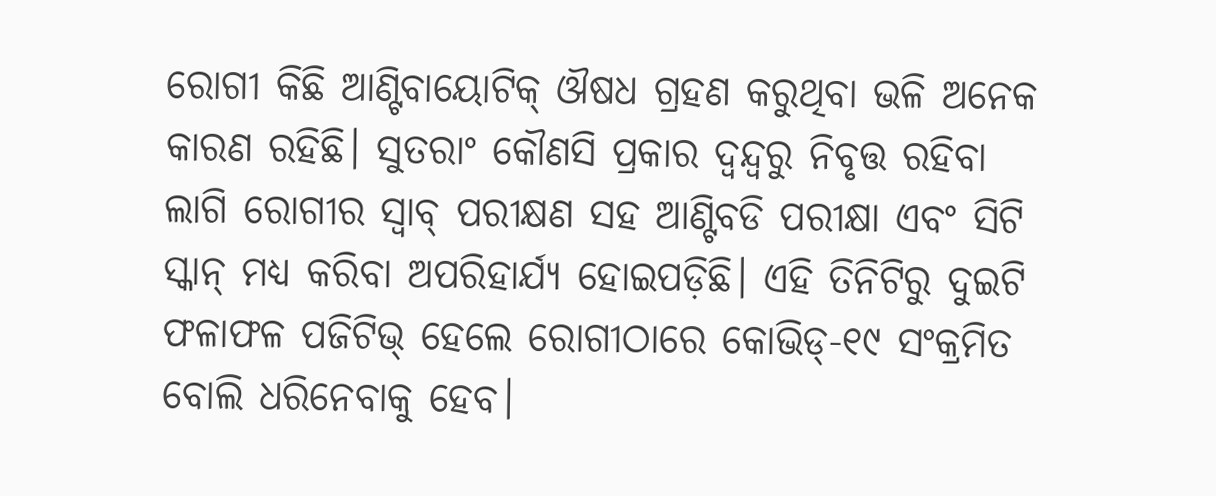ରୋଗୀ କିଛି ଆଣ୍ଟିବାୟୋଟିକ୍ ଔଷଧ ଗ୍ରହଣ କରୁଥିବା ଭଳି ଅନେକ କାରଣ ରହିଛି। ସୁତରାଂ କୌଣସି ପ୍ରକାର ଦ୍ବନ୍ଦ୍ବରୁ ନିବୃତ୍ତ ରହିବା ଲାଗି ରୋଗୀର ସ୍ବାବ୍ ପରୀକ୍ଷଣ ସହ ଆଣ୍ଟିବଡି ପରୀକ୍ଷା ଏବଂ ସିଟି ସ୍କାନ୍ ମଧ୍ୟ କରିବା ଅପରିହାର୍ଯ୍ୟ ହୋଇପଡ଼ିଛି। ଏହି ତିନିଟିରୁ ଦୁଇଟି ଫଳାଫଳ ପଜିଟିଭ୍ ହେଲେ ରୋଗୀଠାରେ କୋଭିଡ୍-୧୯ ସଂକ୍ରମିତ ବୋଲି ଧରିନେବାକୁ ହେବ।